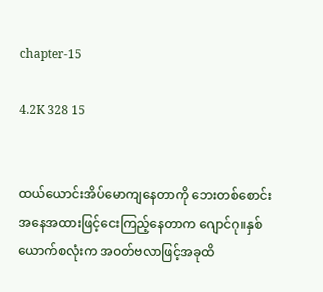chapter-15

4.2K 328 15


ထယ်ယောင်းအိပ်မောကျနေတာကို ဘေးတစ်စောင်းအနေအထားဖြင့်ငေးကြည့်နေတာက ဂျောင်ဂု။နှစ်ယောက်စလုံးက အဝတ်ဗလာဖြင့်အခုထိ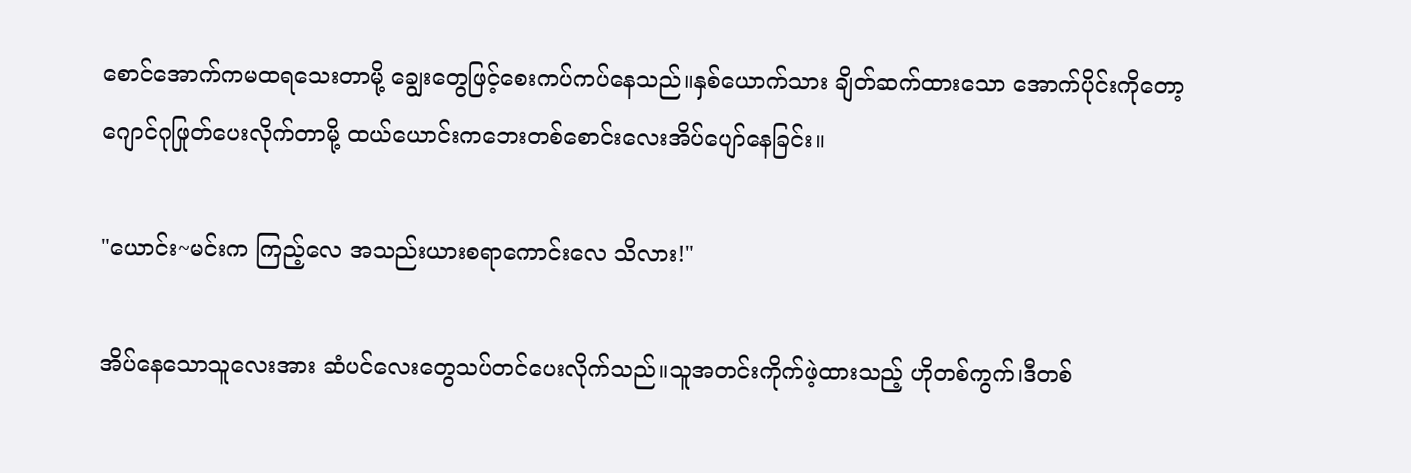စောင်အောက်ကမထရသေးတာမို့ ချွေးတွေဖြင့်စေးကပ်ကပ်နေသည်။နှစ်ယောက်သား ချိတ်ဆက်ထားသော အောက်ပိုင်းကိုတော့ ဂျောင်ဂုဖြုတ်ပေးလိုက်တာမို့ ထယ်ယောင်းကဘေးတစ်စောင်းလေးအိပ်ပျော်နေခြင်း။

"ယောင်း~မင်းက ကြည့်လေ အသည်းယားစရာကောင်းလေ သိလား!"

အိပ်နေသောသူလေးအား ဆံပင်လေးတွေသပ်တင်ပေးလိုက်သည်။သူအတင်းကိုက်ဖဲ့ထားသည့် ဟိုတစ်ကွက်၊ဒီတစ်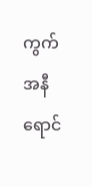ကွက် အနီရောင်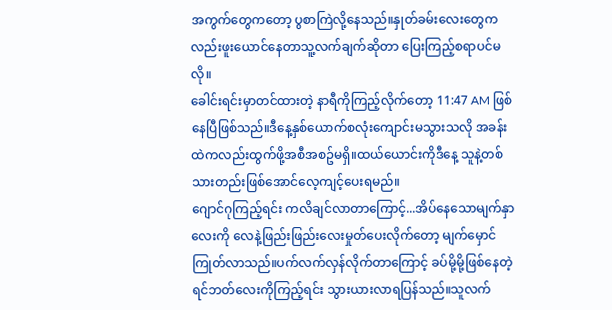အကွက်တွေကတော့ ပွစာကြဲလို့နေသည်။နှုတ်ခမ်းလေးတွေကလည်းဖူးယောင်နေတာသူ့လက်ချက်ဆိုတာ ပြေးကြည့်စရာပင်မလို။
ခေါင်းရင်းမှာတင်ထားတဲ့ နာရီကိုကြည့်လိုက်တော့ 11:47 AM ဖြစ်နေပြီဖြစ်သည်။ဒီနေ့နှစ်ယောက်စလုံးကျောင်းမသွားသလို အခန်းထဲကလည်းထွက်ဖို့အစီအစဥ်မရှိ။ထယ်ယောင်းကိုဒီနေ့ သူနဲ့တစ်သားတည်းဖြစ်အောင်လေ့ကျင့်ပေးရမည်။
ဂျောင်ဂုကြည့်ရင်း ကလိချင်လာတာကြောင့်...အိပ်နေသောမျက်နှာလေးကို လေနဲ့ဖြည်းဖြည်းလေးမှုတ်ပေးလိုက်တော့ မျက်မှောင်ကြုတ်လာသည်။ပက်လက်လှန်လိုက်တာကြောင့် ခပ်မို့မို့ဖြစ်နေတဲ့ ရင်ဘတ်လေးကိုကြည့်ရင်း သွားယားလာရပြန်သည်။သူလက်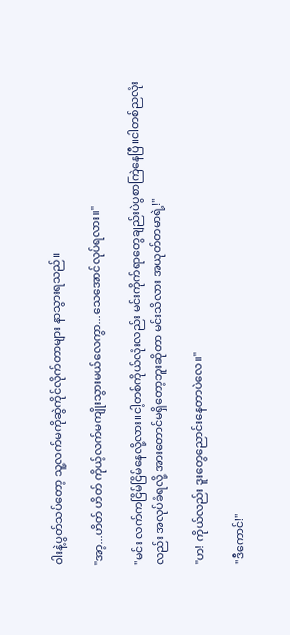ဝါးနဲ့ပွတ်သပ်တော့ သူ့လက်မကိုဆွဲကိုင်လိုက်တာများ နာသွားရသည်။

"အာ့...ဟိတ် ဟိတ် ကိုယ့်လက်မကျိုးသွားမယ်လေကွာ...သေအောင်လုပ်ရလား။"

"မင်း လက်ကငြိမ်ငြိမ်နေလို့လား။ငါ့တစ်ကိုယ်လုံးလည်း မင်းကိုက်ရာတွေချည်းပဲပွစာကြဲနေပြီ။ငါတစ်ညလုံးလည်း အလုပ်ခံရလို့ အားတောင်မရှိတော့ဘူးဆိုတာ မင်းသိလား အယုတ်တမာရဲ့!"

"ဟ! ကိုယ်လည်း ဒူးတွေညောင်းနေတာပဲလေ။"

"ဒီကောင်!"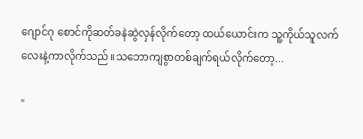ဂျောင်ဂု စောင်ကိုဆတ်ခနဲဆွဲလှန်လိုက်တော့ ထယ်ယောင်းက သူ့ကိုယ်သူလက်လေးနဲ့ကာလိုက်သည်။သဘောကျစွာတစ်ချက်ရယ်လိုက်တော့...

"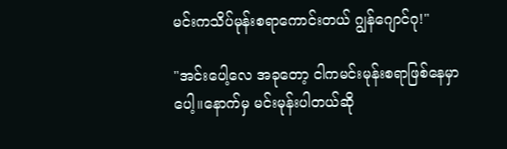မင်းကသိပ်မုန်းစရာကောင်းတယ် ဂျွန်ဂျောင်ဂု!"

"အင်းပေါ့လေ အခုတော့ ငါကမင်းမုန်းစရာဖြစ်နေမှာပေါ့။နောက်မှ မင်းမုန်းပါတယ်ဆို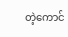တဲ့ကောင်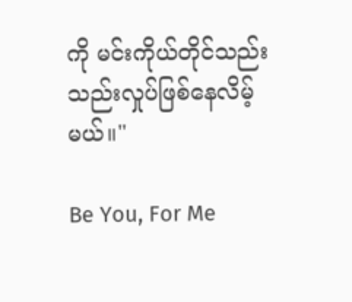ကို မင်းကိုယ်တိုင်သည်းသည်းလှုပ်ဖြစ်နေလိမ့်မယ်။"

Be You, For Me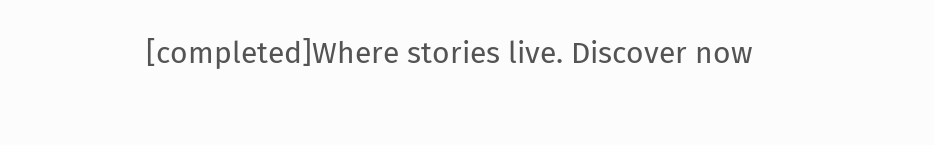[completed]Where stories live. Discover now